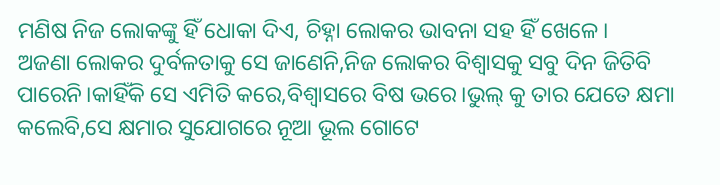ମଣିଷ ନିଜ ଲୋକଙ୍କୁ ହିଁ ଧୋକା ଦିଏ, ଚିହ୍ନା ଲୋକର ଭାବନା ସହ ହିଁ ଖେଳେ।
ଅଜଣା ଲୋକର ଦୁର୍ବଳତାକୁ ସେ ଜାଣେନି,ନିଜ ଲୋକର ବିଶ୍ୱାସକୁ ସବୁ ଦିନ ଜିତିବି ପାରେନି।କାହିଁକି ସେ ଏମିତି କରେ,ବିଶ୍ଵାସରେ ବିଷ ଭରେ।ଭୁଲ୍ କୁ ତାର ଯେତେ କ୍ଷମା କଲେବି,ସେ କ୍ଷମାର ସୁଯୋଗରେ ନୂଆ ଭୂଲ ଗୋଟେ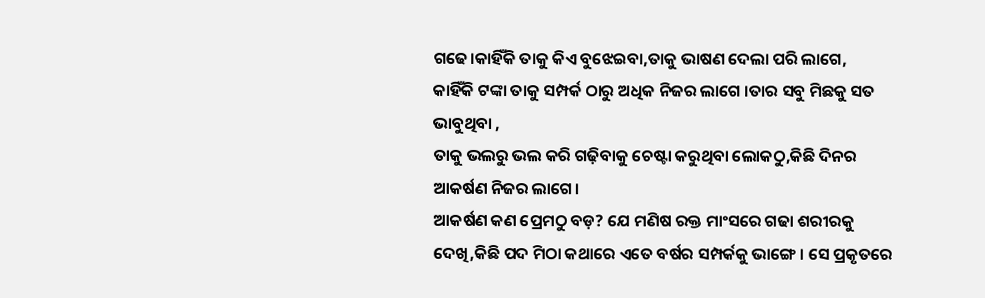ଗଢେ।କାହିଁକି ତାକୁ କିଏ ବୁଝେଇବା,ତାକୁ ଭାଷଣ ଦେଲା ପରି ଲାଗେ,
କାହିଁକି ଟଙ୍କା ତାକୁ ସମ୍ପର୍କ ଠାରୁ ଅଧିକ ନିଜର ଲାଗେ ।ତାର ସବୁ ମିଛକୁ ସତ ଭାବୁଥିବା ,
ତାକୁ ଭଲରୁ ଭଲ କରି ଗଢ଼ିବାକୁ ଚେଷ୍ଟା କରୁଥିବା ଲୋକଠୁ,କିଛି ଦିନର ଆକର୍ଷଣ ନିଜର ଲାଗେ।
ଆକର୍ଷଣ କଣ ପ୍ରେମଠୁ ବଡ଼? ଯେ ମଣିଷ ରକ୍ତ ମାଂସରେ ଗଢା ଶରୀରକୁ ଦେଖି,କିଛି ପଦ ମିଠା କଥାରେ ଏତେ ବର୍ଷର ସମ୍ପର୍କକୁ ଭାଙ୍ଗେ । ସେ ପ୍ରକୃତରେ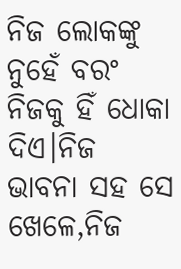ନିଜ ଲୋକଙ୍କୁ ନୁହେଁ ବରଂ ନିଜକୁ ହିଁ ଧୋକା ଦିଏ।ନିଜ ଭାବନା ସହ ସେ ଖେଳେ,ନିଜ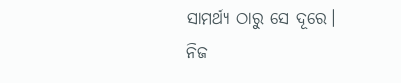ସାମର୍ଥ୍ୟ ଠାରୁ ସେ ଦୂରେ। ନିଜ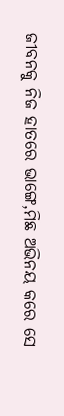ଜୀବନକୁ ନିଜ ହାତରେ ଭାଙ୍ଗେ,ମିଛ ଅଭିନୟ କରେ ସେ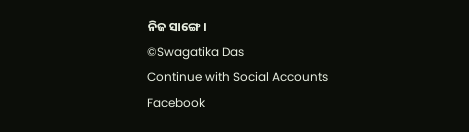ନିଜ ସାଙ୍ଗେ।
©Swagatika Das
Continue with Social Accounts
Facebook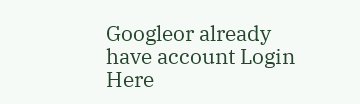Googleor already have account Login Here